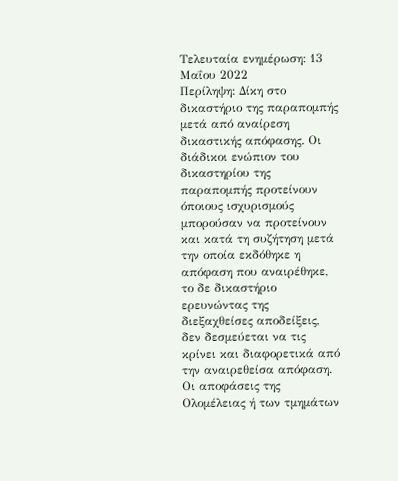Τελευταία ενημέρωση: 13 Μαΐου 2022
Περίληψη: Δίκη στο δικαστήριο της παραπομπής μετά από αναίρεση δικαστικής απόφασης. Οι διάδικοι ενώπιον του δικαστηρίου της παραπομπής προτείνουν όποιους ισχυρισμούς μπορούσαν να προτείνουν και κατά τη συζήτηση μετά την οποία εκδόθηκε η απόφαση που αναιρέθηκε, το δε δικαστήριο ερευνώντας της διεξαχθείσες αποδείξεις, δεν δεσμεύεται να τις κρίνει και διαφορετικά από την αναιρεθείσα απόφαση. Οι αποφάσεις της Ολομέλειας ή των τμημάτων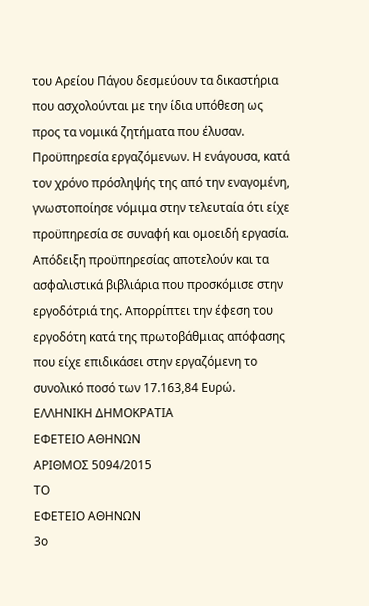του Αρείου Πάγου δεσμεύουν τα δικαστήρια που ασχολούνται με την ίδια υπόθεση ως προς τα νομικά ζητήματα που έλυσαν. Προϋπηρεσία εργαζόμενων. Η ενάγουσα, κατά τον χρόνο πρόσληψής της από την εναγομένη, γνωστοποίησε νόμιμα στην τελευταία ότι είχε προϋπηρεσία σε συναφή και ομοειδή εργασία. Απόδειξη προϋπηρεσίας αποτελούν και τα ασφαλιστικά βιβλιάρια που προσκόμισε στην εργοδότριά της. Απορρίπτει την έφεση του εργοδότη κατά της πρωτοβάθμιας απόφασης που είχε επιδικάσει στην εργαζόμενη το συνολικό ποσό των 17.163,84 Ευρώ.
ΕΛΛΗΝΙΚΗ ΔΗΜΟΚΡΑΤΙΑ
ΕΦΕΤΕΙΟ ΑΘΗΝΩΝ
ΑΡΙΘΜΟΣ 5094/2015
ΤΟ
ΕΦΕΤΕΙΟ ΑΘΗΝΩΝ
3ο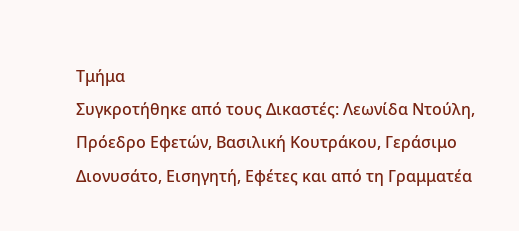Τμήμα
Συγκροτήθηκε από τους Δικαστές: Λεωνίδα Ντούλη, Πρόεδρο Εφετών, Βασιλική Κουτράκου, Γεράσιμο Διονυσάτο, Εισηγητή, Εφέτες και από τη Γραμματέα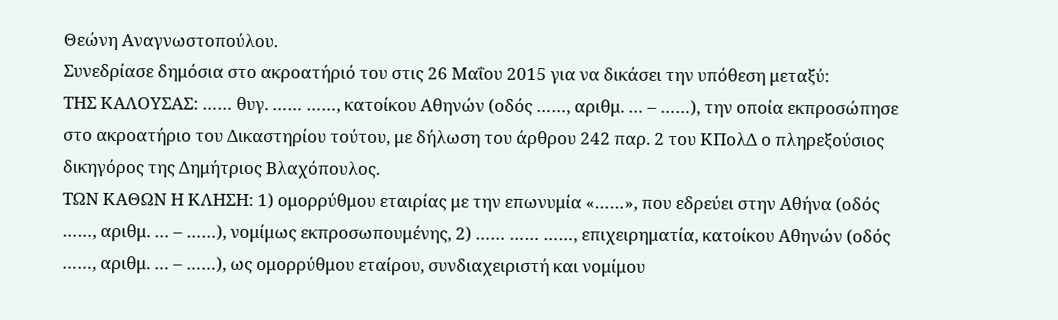Θεώνη Αναγνωστοπούλου.
Συνεδρίασε δημόσια στο ακροατήριό του στις 26 Μαΐου 2015 για να δικάσει την υπόθεση μεταξύ:
ΤΗΣ ΚΑΛΟΥΣΑΣ: …… θυγ. …… ……, κατοίκου Αθηνών (οδός ……, αριθμ. … – ……), την οποία εκπροσώπησε στο ακροατήριο του Δικαστηρίου τούτου, με δήλωση του άρθρου 242 παρ. 2 του ΚΠολΔ ο πληρεξούσιος δικηγόρος της Δημήτριος Βλαχόπουλος.
ΤΩΝ ΚΑΘΩΝ Η ΚΛΗΣΗ: 1) ομορρύθμου εταιρίας με την επωνυμία «……», που εδρεύει στην Αθήνα (οδός ……, αριθμ. … – ……), νομίμως εκπροσωπουμένης, 2) …… …… ……, επιχειρηματία, κατοίκου Αθηνών (οδός ……, αριθμ. … – ……), ως ομορρύθμου εταίρου, συνδιαχειριστή και νομίμου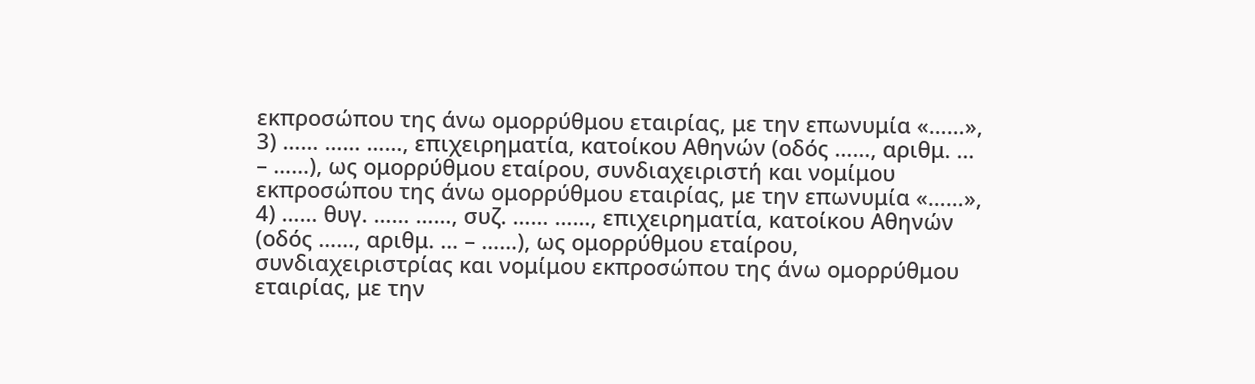εκπροσώπου της άνω ομορρύθμου εταιρίας, με την επωνυμία «……», 3) …… …… ……, επιχειρηματία, κατοίκου Αθηνών (οδός ……, αριθμ. … – ……), ως ομορρύθμου εταίρου, συνδιαχειριστή και νομίμου εκπροσώπου της άνω ομορρύθμου εταιρίας, με την επωνυμία «……», 4) …… θυγ. …… ……, συζ. …… ……, επιχειρηματία, κατοίκου Αθηνών (οδός ……, αριθμ. … – ……), ως ομορρύθμου εταίρου, συνδιαχειριστρίας και νομίμου εκπροσώπου της άνω ομορρύθμου εταιρίας, με την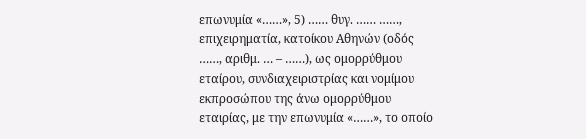επωνυμία «……», 5) …… θυγ. …… ……, επιχειρηματία, κατοίκου Αθηνών (οδός ……, αριθμ. … – ……), ως ομορρύθμου εταίρου, συνδιαχειριστρίας και νομίμου εκπροσώπου της άνω ομορρύθμου εταιρίας, με την επωνυμία «……», το οποίο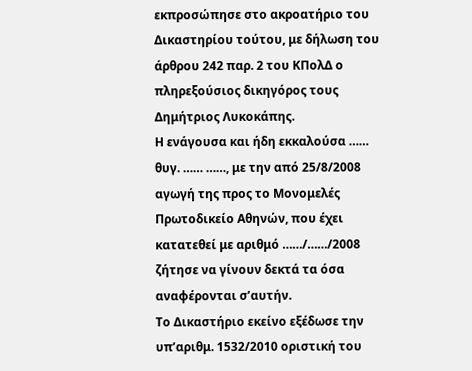εκπροσώπησε στο ακροατήριο του Δικαστηρίου τούτου, με δήλωση του άρθρου 242 παρ. 2 του ΚΠολΔ ο πληρεξούσιος δικηγόρος τους Δημήτριος Λυκοκάπης.
Η ενάγουσα και ήδη εκκαλούσα …… θυγ. …… ……, με την από 25/8/2008 αγωγή της προς το Μονομελές Πρωτοδικείο Αθηνών, που έχει κατατεθεί με αριθμό ……/……/2008 ζήτησε να γίνουν δεκτά τα όσα αναφέρονται σ’αυτήν.
Το Δικαστήριο εκείνο εξέδωσε την υπ’αριθμ. 1532/2010 οριστική του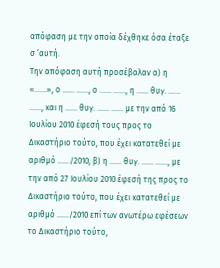απόφαση με την οποία δέχθηκε όσα έταξε σ ’αυτή.
Την απόφαση αυτή προσέβαλαν α) η «……», ο …… ……, ο …… ……, η …… θυγ. …… ……, και η …… θυγ. …… …… με την από 16 Ιουλίου 2010 έφεσή τους προς το Δικαστήριο τούτο, που έχει κατατεθεί με αριθμό ……/2010, β) η …… θυγ. …… ……, με την από 27 Ιουλίου 2010 έφεσή της προς το Δικαστήριο τούτο, που έχει κατατεθεί με αριθμό ……/2010 επί των ανωτέρω εφέσεων το Δικαστήριο τούτο,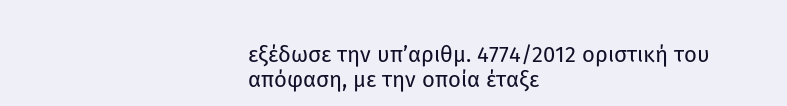εξέδωσε την υπ’αριθμ. 4774/2012 οριστική του απόφαση, με την οποία έταξε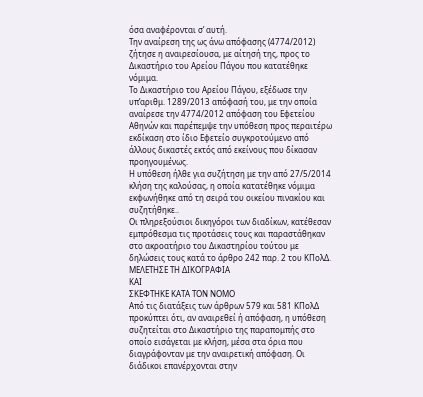όσα αναφέρονται σ’ αυτή.
Την αναίρεση της ως άνω απόφασης (4774/2012) ζήτησε η αναιρεσίουσα, με αίτησή της, προς το Δικαστήριο του Αρείου Πάγου που κατατέθηκε νόμιμα.
Το Δικαστήριο του Αρείου Πάγου, εξέδωσε την υπ’αριθμ. 1289/2013 απόφασή του, με την οποία αναίρεσε την 4774/2012 απόφαση του Εφετείου Αθηνών και παρέπεμψε την υπόθεση προς περαιτέρω εκδίκαση στο ίδιο Εφετείο συγκροτούμενο από άλλους δικαστές εκτός από εκείνους που δίκασαν προηγουμένως.
Η υπόθεση ήλθε για συζήτηση με την από 27/5/2014 κλήση της καλούσας, η οποία κατατέθηκε νόμιμα εκφωνήθηκε από τη σειρά του οικείου πινακίου και συζητήθηκε..
Οι πληρεξούσιοι δικηγόροι των διαδίκων, κατέθεσαν εμπρόθεσμα τις προτάσεις τους και παραστάθηκαν στο ακροατήριο του Δικαστηρίου τούτου με δηλώσεις τους κατά το άρθρο 242 παρ. 2 του ΚΠολΔ.
ΜΕΛΕΤΗΣΕ ΤΗ ΔΙΚΟΓΡΑΦΙΑ
ΚΑΙ
ΣΚΕΦΤΗΚΕ ΚΑΤΑ ΤΟΝ ΝΟΜΟ
Από τις διατάξεις των άρθρων 579 και 581 ΚΠολΔ προκύπτει ότι, αν αναιρεθεί ή απόφαση, η υπόθεση συζητείται στο Δικαστήριο της παραπομπής στο οποίο εισάγεται με κλήση, μέσα στα όρια που διαγράφονταν με την αναιρετική απόφαση. Οι διάδικοι επανέρχονται στην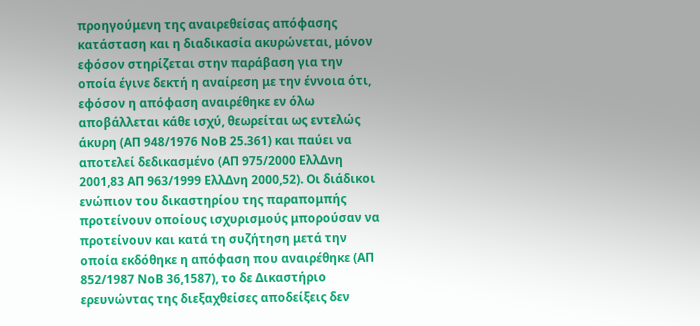προηγούμενη της αναιρεθείσας απόφασης κατάσταση και η διαδικασία ακυρώνεται, μόνον εφόσον στηρίζεται στην παράβαση για την οποία έγινε δεκτή η αναίρεση με την έννοια ότι, εφόσον η απόφαση αναιρέθηκε εν όλω αποβάλλεται κάθε ισχύ, θεωρείται ως εντελώς άκυρη (ΑΠ 948/1976 ΝοΒ 25.361) και παύει να αποτελεί δεδικασμένο (ΑΠ 975/2000 ΕλλΔνη 2001,83 ΑΠ 963/1999 ΕλλΔνη 2000,52). Οι διάδικοι ενώπιον του δικαστηρίου της παραπομπής προτείνουν οποίους ισχυρισμούς μπορούσαν να προτείνουν και κατά τη συζήτηση μετά την οποία εκδόθηκε η απόφαση που αναιρέθηκε (ΑΠ 852/1987 ΝοΒ 36,1587), το δε Δικαστήριο ερευνώντας της διεξαχθείσες αποδείξεις δεν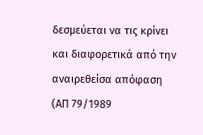δεσμεύεται να τις κρίνει και διαφορετικά από την αναιρεθείσα απόφαση (ΑΠ 79/1989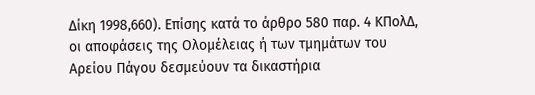Δίκη 1998,660). Επίσης κατά το άρθρο 580 παρ. 4 ΚΠολΔ, οι αποφάσεις της Ολομέλειας ή των τμημάτων του Αρείου Πάγου δεσμεύουν τα δικαστήρια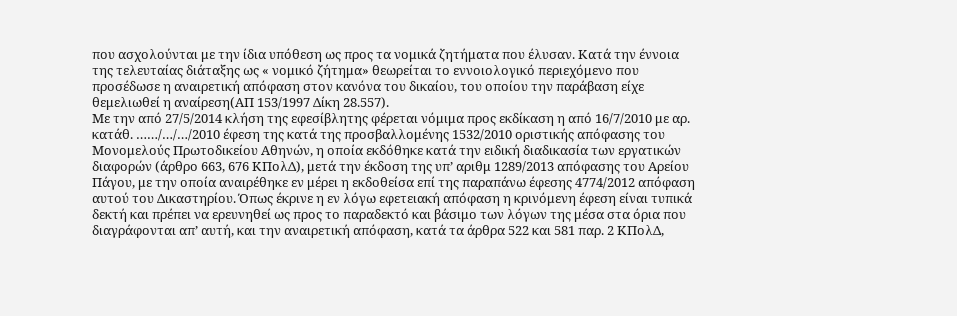που ασχολούνται με την ίδια υπόθεση ως προς τα νομικά ζητήματα που έλυσαν. Κατά την έννοια της τελευταίας διάταξης ως « νομικό ζήτημα» θεωρείται το εννοιολογικό περιεχόμενο που προσέδωσε η αναιρετική απόφαση στον κανόνα του δικαίου, του οποίου την παράβαση είχε θεμελιωθεί η αναίρεση(ΑΠ 153/1997 Δίκη 28.557).
Με την από 27/5/2014 κλήση της εφεσίβλητης φέρεται νόμιμα προς εκδίκαση η από 16/7/2010 με αρ. κατάθ. ……/…/…/2010 έφεση της κατά της προσβαλλομένης 1532/2010 οριστικής απόφασης του Μονομελούς Πρωτοδικείου Αθηνών, η οποία εκδόθηκε κατά την ειδική διαδικασία των εργατικών διαφορών (άρθρο 663, 676 ΚΠολΔ), μετά την έκδοση της υπ’ αριθμ 1289/2013 απόφασης του Αρείου Πάγου, με την οποία αναιρέθηκε εν μέρει η εκδοθείσα επί της παραπάνω έφεσης 4774/2012 απόφαση αυτού του Δικαστηρίου. Όπως έκρινε η εν λόγω εφετειακή απόφαση η κρινόμενη έφεση είναι τυπικά δεκτή και πρέπει να ερευνηθεί ως προς το παραδεκτό και βάσιμο των λόγων της μέσα στα όρια που διαγράφονται απ’ αυτή, και την αναιρετική απόφαση, κατά τα άρθρα 522 και 581 παρ. 2 ΚΠολΔ,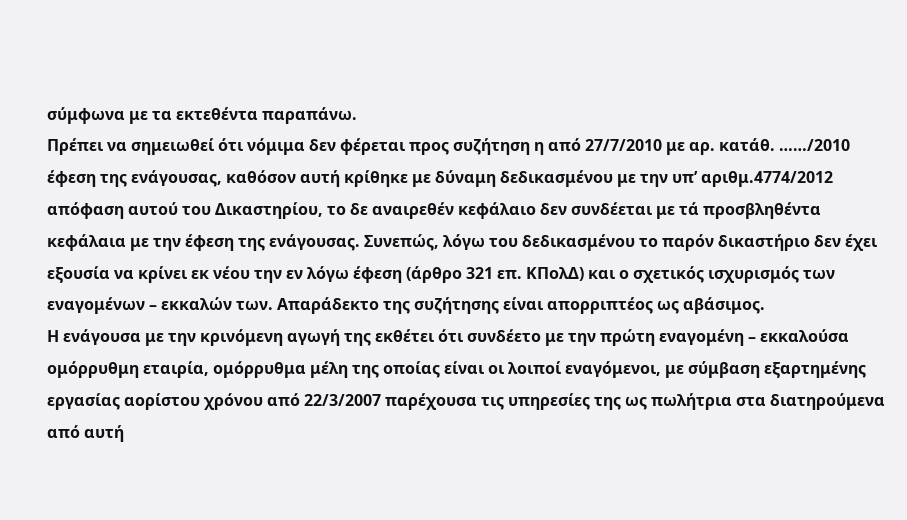σύμφωνα με τα εκτεθέντα παραπάνω.
Πρέπει να σημειωθεί ότι νόμιμα δεν φέρεται προς συζήτηση η από 27/7/2010 με αρ. κατάθ. ……/2010 έφεση της ενάγουσας, καθόσον αυτή κρίθηκε με δύναμη δεδικασμένου με την υπ’ αριθμ.4774/2012 απόφαση αυτού του Δικαστηρίου, το δε αναιρεθέν κεφάλαιο δεν συνδέεται με τά προσβληθέντα κεφάλαια με την έφεση της ενάγουσας. Συνεπώς, λόγω του δεδικασμένου το παρόν δικαστήριο δεν έχει εξουσία να κρίνει εκ νέου την εν λόγω έφεση (άρθρο 321 επ. ΚΠολΔ) και ο σχετικός ισχυρισμός των εναγομένων – εκκαλών των. Απαράδεκτο της συζήτησης είναι απορριπτέος ως αβάσιμος.
Η ενάγουσα με την κρινόμενη αγωγή της εκθέτει ότι συνδέετο με την πρώτη εναγομένη – εκκαλούσα ομόρρυθμη εταιρία, ομόρρυθμα μέλη της οποίας είναι οι λοιποί εναγόμενοι, με σύμβαση εξαρτημένης εργασίας αορίστου χρόνου από 22/3/2007 παρέχουσα τις υπηρεσίες της ως πωλήτρια στα διατηρούμενα από αυτή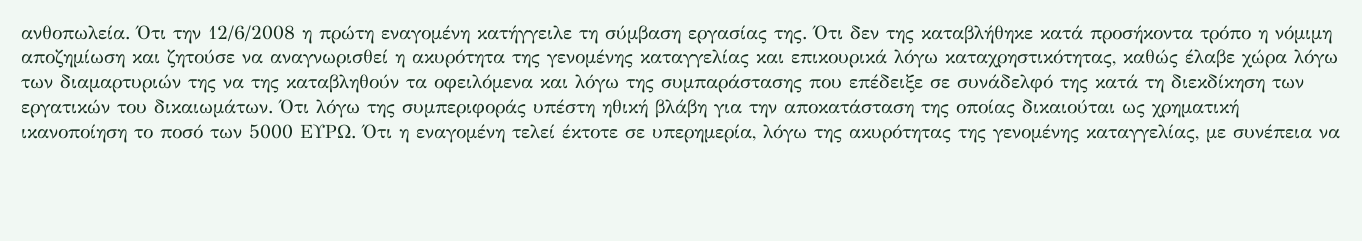ανθοπωλεία. Ότι την 12/6/2008 η πρώτη εναγομένη κατήγγειλε τη σύμβαση εργασίας της. Ότι δεν της καταβλήθηκε κατά προσήκοντα τρόπο η νόμιμη αποζημίωση και ζητούσε να αναγνωρισθεί η ακυρότητα της γενομένης καταγγελίας και επικουρικά λόγω καταχρηστικότητας, καθώς έλαβε χώρα λόγω των διαμαρτυριών της να της καταβληθούν τα οφειλόμενα και λόγω της συμπαράστασης που επέδειξε σε συνάδελφό της κατά τη διεκδίκηση των εργατικών του δικαιωμάτων. Ότι λόγω της συμπεριφοράς υπέστη ηθική βλάβη για την αποκατάσταση της οποίας δικαιούται ως χρηματική ικανοποίηση το ποσό των 5000 ΕΥΡΩ. Ότι η εναγομένη τελεί έκτοτε σε υπερημερία, λόγω της ακυρότητας της γενομένης καταγγελίας, με συνέπεια να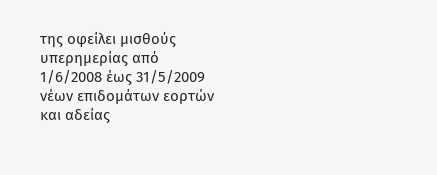της οφείλει μισθούς υπερημερίας από 1/6/2008 έως 31/5/2009 νέων επιδομάτων εορτών και αδείας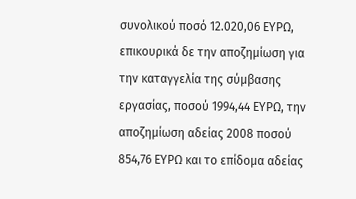συνολικού ποσό 12.020,06 ΕΥΡΩ, επικουρικά δε την αποζημίωση για την καταγγελία της σύμβασης εργασίας, ποσού 1994,44 ΕΥΡΩ, την αποζημίωση αδείας 2008 ποσού 854,76 ΕΥΡΩ και το επίδομα αδείας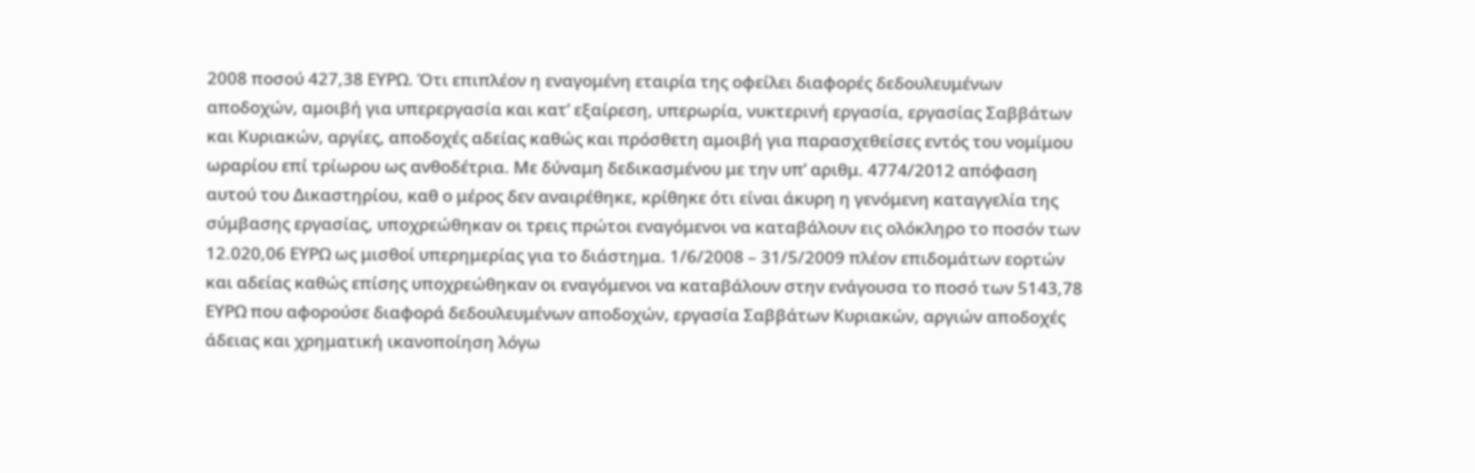2008 ποσού 427,38 ΕΥΡΩ. Ότι επιπλέον η εναγομένη εταιρία της οφείλει διαφορές δεδουλευμένων αποδοχών, αμοιβή για υπερεργασία και κατ’ εξαίρεση, υπερωρία, νυκτερινή εργασία, εργασίας Σαββάτων και Κυριακών, αργίες, αποδοχές αδείας καθώς και πρόσθετη αμοιβή για παρασχεθείσες εντός του νομίμου ωραρίου επί τρίωρου ως ανθοδέτρια. Με δύναμη δεδικασμένου με την υπ’ αριθμ. 4774/2012 απόφαση αυτού του Δικαστηρίου, καθ ο μέρος δεν αναιρέθηκε, κρίθηκε ότι είναι άκυρη η γενόμενη καταγγελία της σύμβασης εργασίας, υποχρεώθηκαν οι τρεις πρώτοι εναγόμενοι να καταβάλουν εις ολόκληρο το ποσόν των 12.020,06 ΕΥΡΩ ως μισθοί υπερημερίας για το διάστημα. 1/6/2008 – 31/5/2009 πλέον επιδομάτων εορτών και αδείας καθώς επίσης υποχρεώθηκαν οι εναγόμενοι να καταβάλουν στην ενάγουσα το ποσό των 5143,78 ΕΥΡΩ που αφορούσε διαφορά δεδουλευμένων αποδοχών, εργασία Σαββάτων Κυριακών, αργιών αποδοχές άδειας και χρηματική ικανοποίηση λόγω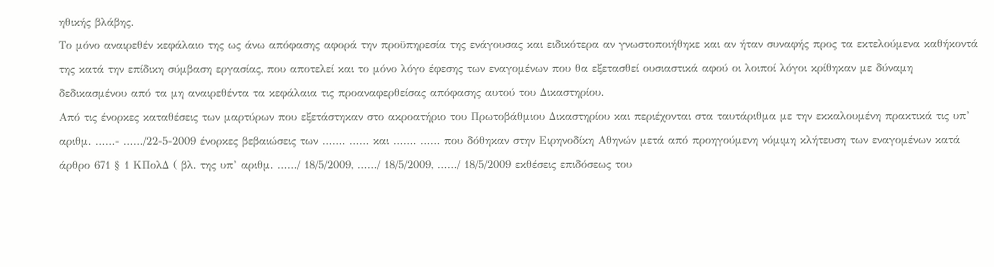ηθικής βλάβης.
Το μόνο αναιρεθέν κεφάλαιο της ως άνω απόφασης αφορά την προϋπηρεσία της ενάγουσας και ειδικότερα αν γνωστοποιήθηκε και αν ήταν συναφής προς τα εκτελούμενα καθήκοντά της κατά την επίδικη σύμβαση εργασίας, που αποτελεί και το μόνο λόγο έφεσης των εναγομένων που θα εξετασθεί ουσιαστικά αφού οι λοιποί λόγοι κρίθηκαν με δύναμη δεδικασμένου από τα μη αναιρεθέντα τα κεφάλαια τις προαναφερθείσας απόφασης αυτού του Δικαστηρίου.
Από τις ένορκες καταθέσεις των μαρτύρων που εξετάστηκαν στο ακροατήριο του Πρωτοβάθμιου Δικαστηρίου και περιέχονται στα ταυτάριθμα με την εκκαλουμένη πρακτικά τις υπ’ αριθμ. ……- ……/22-5-2009 ένορκες βεβαιώσεις των ……. …… και ……. …… που δόθηκαν στην Ειρηνοδίκη Αθηνών μετά από προηγούμενη νόμιμη κλήτευση των εναγομένων κατά άρθρο 671 § 1 ΚΠολΔ ( βλ. της υπ’ αριθμ. ……/ 18/5/2009, ……/ 18/5/2009, ……/ 18/5/2009 εκθέσεις επιδόσεως του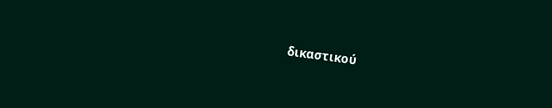δικαστικού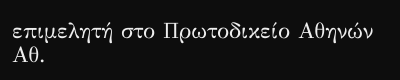επιμελητή στο Πρωτοδικείο Αθηνών Αθ.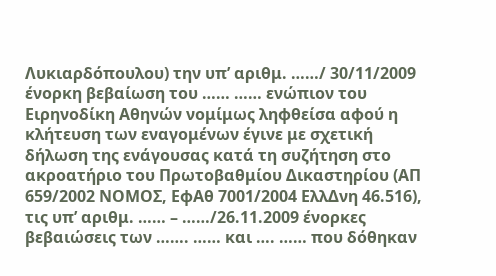Λυκιαρδόπουλου) την υπ’ αριθμ. ……/ 30/11/2009 ένορκη βεβαίωση του …… …… ενώπιον του Ειρηνοδίκη Αθηνών νομίμως ληφθείσα αφού η κλήτευση των εναγομένων έγινε με σχετική δήλωση της ενάγουσας κατά τη συζήτηση στο ακροατήριο του Πρωτοβαθμίου Δικαστηρίου (ΑΠ 659/2002 ΝΟΜΟΣ, ΕφΑθ 7001/2004 ΕλλΔνη 46.516), τις υπ’ αριθμ. …… – ……/26.11.2009 ένορκες βεβαιώσεις των ……. …… και …. …… που δόθηκαν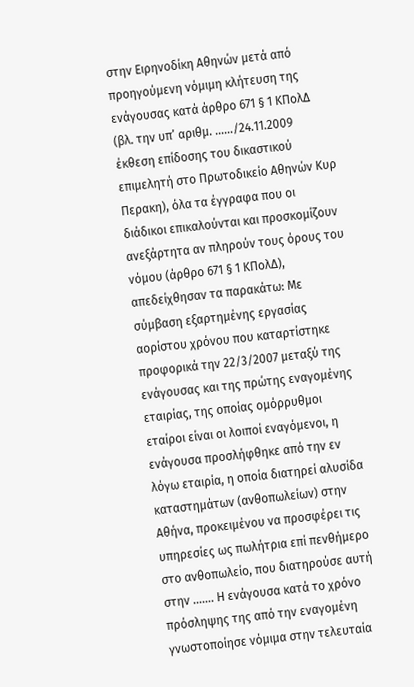στην Ειρηνοδίκη Αθηνών μετά από προηγούμενη νόμιμη κλήτευση της ενάγουσας κατά άρθρο 671 § 1 ΚΠολΔ (βλ. την υπ’ αριθμ. ……/24.11.2009 έκθεση επίδοσης του δικαστικού επιμελητή στο Πρωτοδικείο Αθηνών Κυρ Περακη), όλα τα έγγραφα που οι διάδικοι επικαλούνται και προσκομίζουν ανεξάρτητα αν πληρούν τους όρους του νόμου (άρθρο 671 § 1 ΚΠολΔ), απεδείχθησαν τα παρακάτω: Με σύμβαση εξαρτημένης εργασίας αορίστου χρόνου που καταρτίστηκε προφορικά την 22/3/2007 μεταξύ της ενάγουσας και της πρώτης εναγομένης εταιρίας, της οποίας ομόρρυθμοι εταίροι είναι οι λοιποί εναγόμενοι, η ενάγουσα προσλήφθηκε από την εν λόγω εταιρία, η οποία διατηρεί αλυσίδα καταστημάτων (ανθοπωλείων) στην Αθήνα, προκειμένου να προσφέρει τις υπηρεσίες ως πωλήτρια επί πενθήμερο στο ανθοπωλείο, που διατηρούσε αυτή στην ……. Η ενάγουσα κατά το χρόνο πρόσληψης της από την εναγομένη γνωστοποίησε νόμιμα στην τελευταία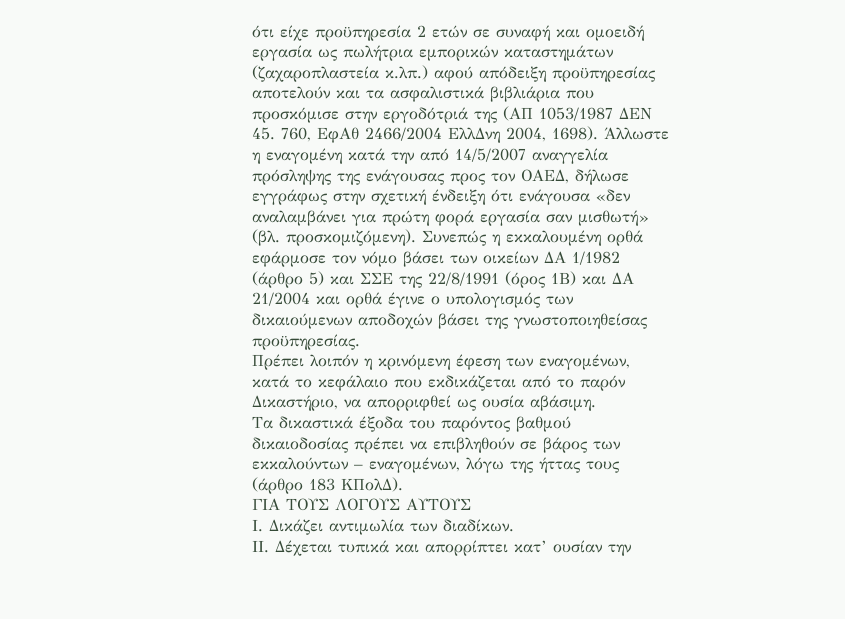ότι είχε προϋπηρεσία 2 ετών σε συναφή και ομοειδή εργασία ως πωλήτρια εμπορικών καταστημάτων (ζαχαροπλαστεία κ.λπ.) αφού απόδειξη προϋπηρεσίας αποτελούν και τα ασφαλιστικά βιβλιάρια που προσκόμισε στην εργοδότριά της (ΑΠ 1053/1987 ΔΕΝ 45. 760, ΕφΑθ 2466/2004 ΕλλΔνη 2004, 1698). Άλλωστε η εναγομένη κατά την από 14/5/2007 αναγγελία πρόσληψης της ενάγουσας προς τον ΟΑΕΔ, δήλωσε εγγράφως στην σχετική ένδειξη ότι ενάγουσα «δεν αναλαμβάνει για πρώτη φορά εργασία σαν μισθωτή» (βλ. προσκομιζόμενη). Συνεπώς η εκκαλουμένη ορθά εφάρμοσε τον νόμο βάσει των οικείων ΔΑ 1/1982 (άρθρο 5) και ΣΣΕ της 22/8/1991 (όρος 1Β) και ΔΑ 21/2004 και ορθά έγινε ο υπολογισμός των δικαιούμενων αποδοχών βάσει της γνωστοποιηθείσας προϋπηρεσίας.
Πρέπει λοιπόν η κρινόμενη έφεση των εναγομένων, κατά το κεφάλαιο που εκδικάζεται από το παρόν Δικαστήριο, να απορριφθεί ως ουσία αβάσιμη.
Τα δικαστικά έξοδα του παρόντος βαθμού δικαιοδοσίας πρέπει να επιβληθούν σε βάρος των εκκαλούντων – εναγομένων, λόγω της ήττας τους (άρθρο 183 ΚΠολΔ).
ΓΙΑ ΤΟΥΣ ΛΟΓΟΥΣ ΑΥΤΟΥΣ
Ι. Δικάζει αντιμωλία των διαδίκων.
ΙΙ. Δέχεται τυπικά και απορρίπτει κατ’ ουσίαν την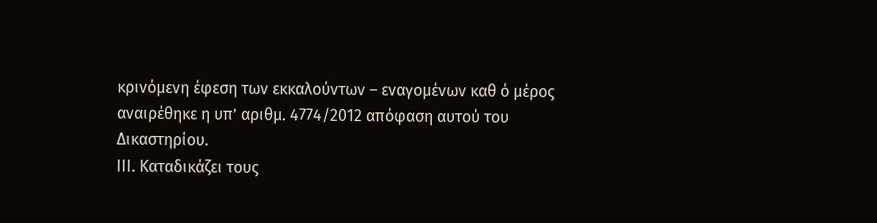κρινόμενη έφεση των εκκαλούντων – εναγομένων καθ ό μέρος αναιρέθηκε η υπ’ αριθμ. 4774/2012 απόφαση αυτού του Δικαστηρίου.
ΙΙΙ. Καταδικάζει τους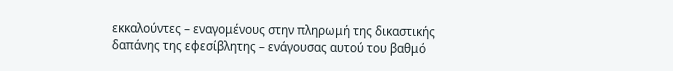εκκαλούντες – εναγομένους στην πληρωμή της δικαστικής δαπάνης της εφεσίβλητης – ενάγουσας αυτού του βαθμό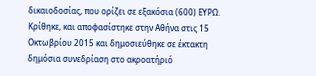δικαιοδοσίας, που ορίζει σε εξακόσια (600) ΕΥΡΩ.
Κρίθηκε, και αποφασίστηκε στην Αθήνα στις 15 Οκτωβρίου 2015 και δημοσιεύθηκε σε έκτακτη δημόσια συνεδρίαση στο ακροατήριό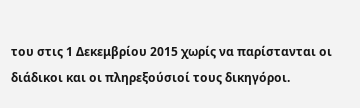του στις 1 Δεκεμβρίου 2015 χωρίς να παρίστανται οι διάδικοι και οι πληρεξούσιοί τους δικηγόροι.